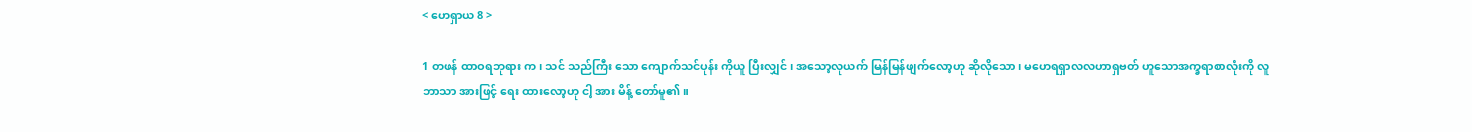< ဟေရှာယ 8 >

1 တဖန် ထာဝရဘုရား က၊ သင် သည်ကြီး သော ကျောက်သင်ပုန်း ကိုယူ ပြီးလျှင် ၊ အသော့လုယက် မြန်မြန်ဖျက်လော့ဟု ဆိုလိုသော၊ မဟေရရှာလလဟာရှဗတ် ဟူသောအက္ခရာစာလုံးကို လူ ဘာသာ အားဖြင့် ရေး ထားလော့ဟု ငါ့ အား မိန့် တော်မူ၏။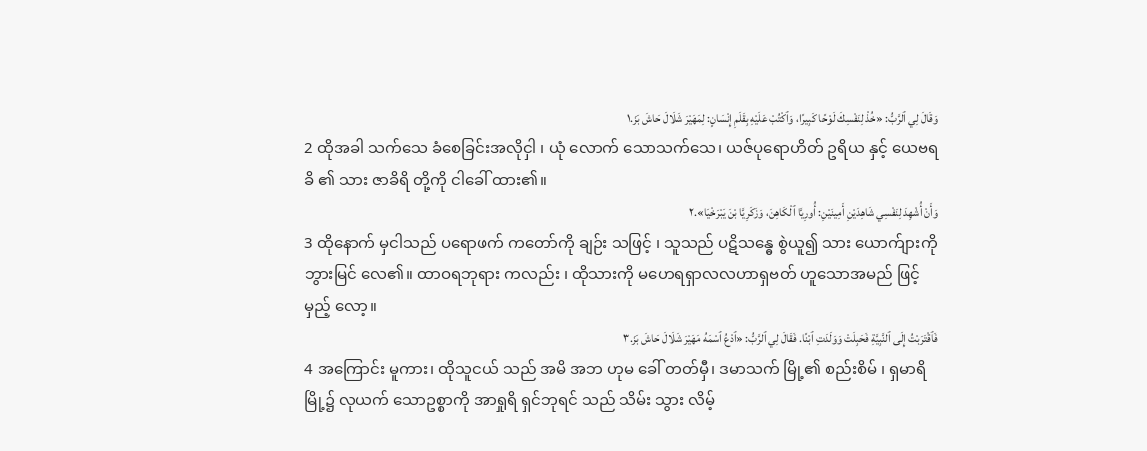وَقَالَ لِي ٱلرَّبُّ: «خُذْ لِنَفْسِكَ لَوْحًا كَبِيرًا، وَٱكْتُبْ عَلَيْهِ بِقَلَمِ إِنْسَانٍ: لِمَهَيْرَ شَلَالَ حَاشَ بَزَ.١
2 ထိုအခါ သက်သေ ခံစေခြင်းအလိုငှါ ၊ ယုံ လောက် သောသက်သေ၊ ယဇ်ပုရောဟိတ် ဥရိယ နှင့် ယေဗရခိ ၏ သား ဇာခိရိ တို့ကို ငါခေါ် ထား၏။
وَأَنْ أُشْهِدَ لِنَفْسِي شَاهِدَيْنِ أَمِينَيْنِ: أُورِيَّا ٱلْكَاهِنَ، وَزَكَرِيَّا بْنَ يَبْرَخْيَا».٢
3 ထိုနောက် မှငါသည် ပရောဖက် ကတော်ကို ချဉ်း သဖြင့် ၊ သူသည် ပဋိသန္ဓေ စွဲယူ၍ သား ယောက်ျားကို ဘွားမြင် လေ၏။ ထာဝရဘုရား ကလည်း ၊ ထိုသားကို မဟေရရှာလလဟာရှဗတ် ဟူသောအမည် ဖြင့်မှည့် လော့။
فَٱقْتَرَبْتُ إِلَى ٱلنَّبِيَّةِ فَحَبِلَتْ وَوَلَدَتِ ٱبْنًا. فَقَالَ لِي ٱلرَّبُّ: «ٱدْعُ ٱسْمَهُ مَهَيْرَ شَلَالَ حَاشَ بَزَ.٣
4 အကြောင်း မူကား၊ ထိုသူငယ် သည် အမိ အဘ ဟုမ ခေါ် တတ်မှီ၊ ဒမာသက် မြို့၏ စည်းစိမ် ၊ ရှမာရိ မြို့၌ လုယက် သောဥစ္စာကို အာရှုရိ ရှင်ဘုရင် သည် သိမ်း သွား လိမ့်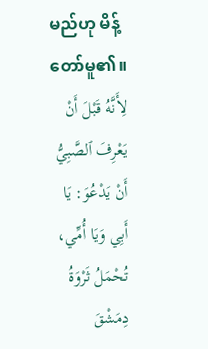မည်ဟု မိန့် တော်မူ၏။
لِأَنَّهُ قَبْلَ أَنْ يَعْرِفَ ٱلصَّبِيُّ أَنْ يَدْعُوَ: يَا أَبِي وَيَا أُمِّي، تُحْمَلُ ثَرْوَةُ دِمَشْقَ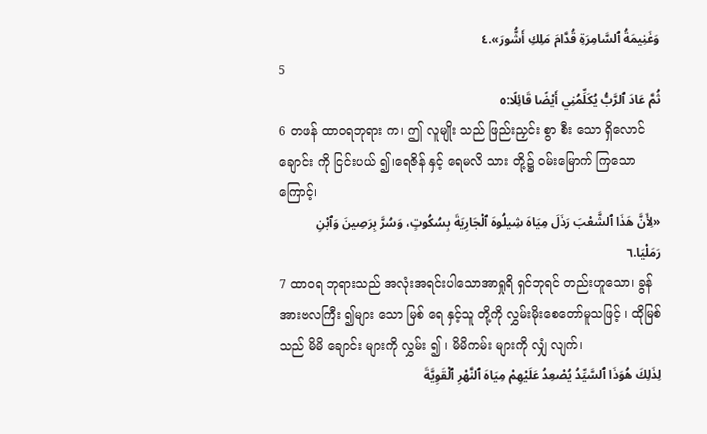وَغَنِيمَةُ ٱلسَّامِرَةِ قُدَّامَ مَلِكِ أَشُّورَ».٤
5
ثُمَّ عَادَ ٱلرَّبُّ يُكَلِّمُنِي أَيْضًا قَائِلًا:٥
6 တဖန် ထာဝရဘုရား က၊ ဤ လူမျိုး သည် ဖြည်းညှင်း စွာ စီး သော ရှိလောင် ချောင်း ကို ငြင်းပယ် ၍၊ရေဇိန် နှင့် ရေမလိ သား တို့၌ ဝမ်းမြောက် ကြသောကြောင့်၊
«لِأَنَّ هَذَا ٱلشَّعْبَ رَذَلَ مِيَاهَ شِيلُوهَ ٱلْجَارِيَةَ بِسُكُوتٍ، وَسُرَّ بِرَصِينَ وَٱبْنِ رَمَلْيَا.٦
7 ထာဝရ ဘုရားသည် အလုံးအရင်းပါသောအာရှုရိ ရှင်ဘုရင် တည်းဟူသော၊ ခွန်အားဗလကြီး ၍များ သော မြစ် ရေ နှင့်သူ တို့ကို လွှမ်းမိုးစေတော်မူသဖြင့် ၊ ထိုမြစ် သည် မိမိ ချောင်း များကို လွှမ်း ၍ ၊ မိမိကမ်း များကို လျှံ လျက်၊
لِذَلِكَ هُوَذَا ٱلسَّيِّدُ يُصْعِدُ عَلَيْهِمْ مِيَاهَ ٱلنَّهْرِ ٱلْقَوِيَّةَ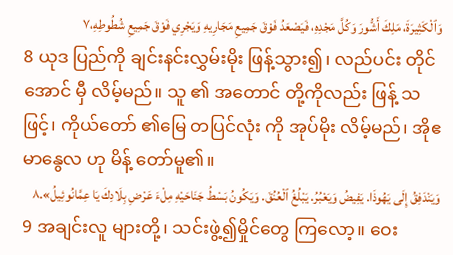وَٱلْكَثِيرَةَ، مَلِكَ أَشُّورَ وَكُلَّ مَجْدِهِ، فَيَصْعَدُ فَوْقَ جَمِيعِ مَجَارِيهِ وَيَجْرِي فَوْقَ جَمِيعِ شُطُوطِهِ،٧
8 ယုဒ ပြည်ကို ချင်းနင်းလွှမ်းမိုး ဖြန့်သွား၍၊ လည်ပင်း တိုင်အောင် မှီ လိမ့်မည်။ သူ ၏ အတောင် တို့ကိုလည်း ဖြန့် သဖြင့်၊ ကိုယ်တော် ၏မြေ တပြင်လုံး ကို အုပ်မိုး လိမ့်မည်၊ အိုဧမာနွေလ ဟု မိန့် တော်မူ၏။
وَيَنْدَفِقُ إِلَى يَهُوذَا. يَفِيضُ وَيَعْبُرُ. يَبْلُغُ ٱلْعُنُقَ. وَيَكُونُ بَسْطُ جَنَاحَيْهِ مِلْءَ عَرْضِ بِلَادِكَ يَا عِمَّانُوئِيلُ».٨
9 အချင်းလူ များတို့၊ သင်းဖွဲ့၍မှိုင်တွေ ကြလော့။ ဝေး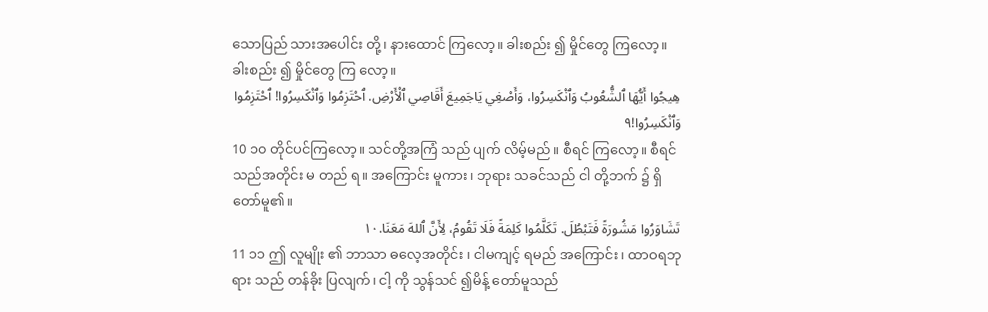သောပြည် သားအပေါင်း တို့၊ နားထောင် ကြလော့။ ခါးစည်း ၍ မှိုင်တွေ ကြလော့။ ခါးစည်း ၍ မှိုင်တွေ ကြ လော့။
هِيجُوا أَيُّهَا ٱلشُّعُوبُ وَٱنْكَسِرُوا، وَأَصْغِي يَاجَمِيعَ أَقَاصِي ٱلْأَرْضِ. ٱحْتَزِمُوا وَٱنْكَسِرُوا! ٱحْتَزِمُوا وَٱنْكَسِرُوا!٩
10 ၁၀ တိုင်ပင်ကြလော့။ သင်တို့အကြံ သည် ပျက် လိမ့်မည်။ စီရင် ကြလော့။ စီရင်သည်အတိုင်း မ တည် ရ။ အကြောင်း မူကား၊ ဘုရား သခင်သည် ငါ တို့ဘက် ၌ ရှိတော်မူ၏။
تَشَاوَرُوا مَشُورَةً فَتَبْطُلَ. تَكَلَّمُوا كَلِمَةً فَلَا تَقُومُ، لِأَنَّ ٱللهَ مَعَنَا.١٠
11 ၁၁ ဤ လူမျိုး ၏ ဘာသာ ဓလေ့အတိုင်း ၊ ငါမကျင့် ရမည် အကြောင်း ၊ ထာဝရဘုရား သည် တန်ခိုး ပြလျက်၊ ငါ့ ကို သွန်သင် ၍မိန့် တော်မူသည်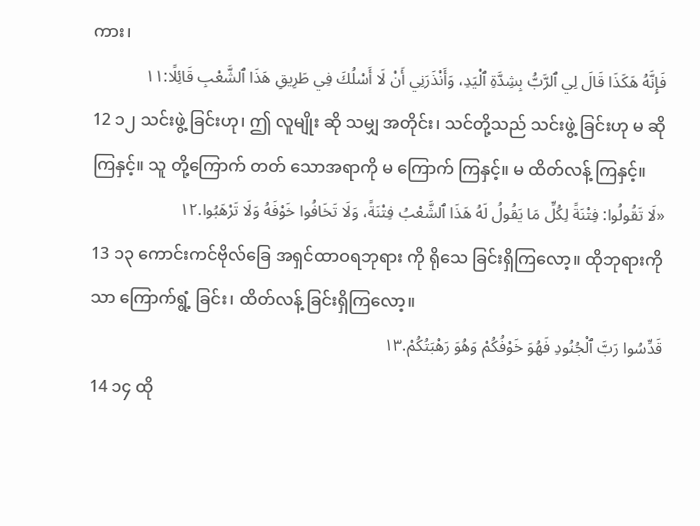ကား၊
فَإِنَّهُ هَكَذَا قَالَ لِي ٱلرَّبُّ بِشِدَّةِ ٱلْيَدِ، وَأَنْذَرَنِي أَنْ لَا أَسْلُكَ فِي طَرِيقِ هَذَا ٱلشَّعْبِ قَائِلًا:١١
12 ၁၂ သင်းဖွဲ့ ခြင်းဟု၊ ဤ လူမျိုး ဆို သမျှ အတိုင်း၊ သင်တို့သည် သင်းဖွဲ့ ခြင်းဟု မ ဆို ကြနှင့်။ သူ တို့ကြောက် တတ် သောအရာကို မ ကြောက် ကြနှင့်။ မ ထိတ်လန့် ကြနှင့်။
«لَا تَقُولُوا: فِتْنَةً لِكُلِّ مَا يَقُولُ لَهُ هَذَا ٱلشَّعْبُ فِتْنَةً، وَلَا تَخَافُوا خَوْفَهُ وَلَا تَرْهَبُوا.١٢
13 ၁၃ ကောင်းကင်ဗိုလ်ခြေ အရှင်ထာဝရဘုရား ကို ရိုသေ ခြင်းရှိကြလော့။ ထိုဘုရားကိုသာ ကြောက်ရွံ့ ခြင်း၊ ထိတ်လန့် ခြင်းရှိကြလော့။
قَدِّسُوا رَبَّ ٱلْجُنُودِ فَهُوَ خَوْفُكُمْ وَهُوَ رَهْبَتُكُمْ.١٣
14 ၁၄ ထို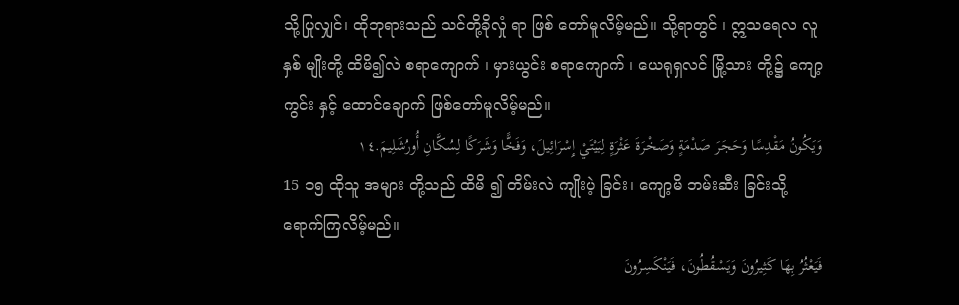သို့ပြုလျှင်၊ ထိုဘုရားသည် သင်တို့ခိုလှုံ ရာ ဖြစ် တော်မူလိမ့်မည်။ သို့ရာတွင် ၊ ဣသရေလ လူ နှစ် မျိုးတို့ ထိမိ၍လဲ စရာကျောက် ၊ မှားယွင်း စရာကျောက် ၊ ယေရုရှလင် မြို့သား တို့၌ ကျော့ကွင်း နှင့် ထောင်ချောက် ဖြစ်တော်မူလိမ့်မည်။
وَيَكُونُ مَقْدِسًا وَحَجَرَ صَدْمَةٍ وَصَخْرَةَ عَثْرَةٍ لِبَيْتَيْ إِسْرَائِيلَ، وَفَخًّا وَشَرَكًا لِسُكَّانِ أُورُشَلِيمَ.١٤
15 ၁၅ ထိုသူ အများ တို့သည် ထိမိ ၍ တိမ်းလဲ ကျိုးပဲ့ ခြင်း၊ ကျော့မိ ဘမ်းဆီး ခြင်းသို့ ရောက်ကြလိမ့်မည်။
فَيَعْثُرُ بِهَا كَثِيرُونَ وَيَسْقُطُونَ، فَيَنْكَسِرُونَ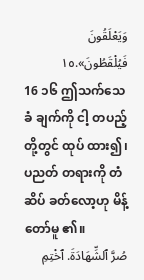وَيَعْلَقُونَ فَيُلْقَطُونَ».١٥
16 ၁၆ ဤသက်သေခံ ချက်ကို ငါ့ တပည့် တို့တွင် ထုပ် ထား၍၊ ပညတ် တရားကို တံဆိပ် ခတ်လော့ဟု မိန့်တော်မူ ၏။
صُرَّ ٱلشِّهَادَةَ. ٱخْتِمِ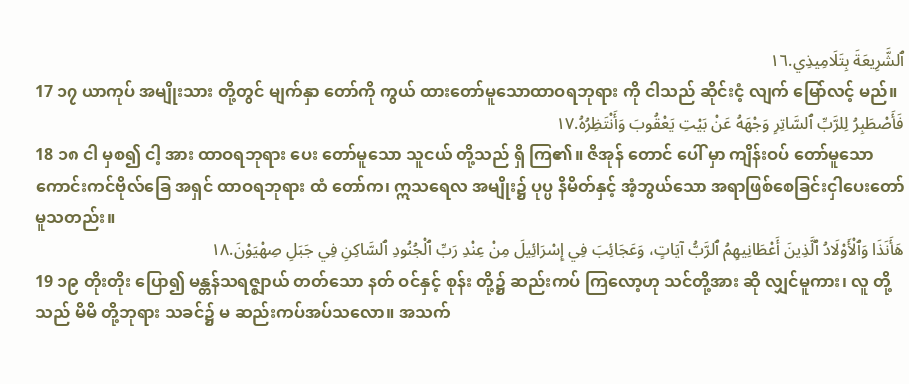ٱلشَّرِيعَةَ بِتَلَامِيذِي.١٦
17 ၁၇ ယာကုပ် အမျိုးသား တို့တွင် မျက်နှာ တော်ကို ကွယ် ထားတော်မူသောထာဝရဘုရား ကို ငါသည် ဆိုင်းငံ့ လျက် မြော်လင့် မည်။
فَأَصْطَبِرُ لِلرَّبِّ ٱلسَّاتِرِ وَجْهَهُ عَنْ بَيْتِ يَعْقُوبَ وَأَنْتَظِرُهُ.١٧
18 ၁၈ ငါ မှစ၍ ငါ့ အား ထာဝရဘုရား ပေး တော်မူသော သူငယ် တို့သည် ရှိ ကြ၏။ ဇိအုန် တောင် ပေါ် မှာ ကျိန်းဝပ် တော်မူသောကောင်းကင်ဗိုလ်ခြေ အရှင် ထာဝရဘုရား ထံ တော်က၊ ဣသရေလ အမျိုး၌ ပုပ္ပ နိမိတ်နှင့် အံ့ဘွယ်သော အရာဖြစ်စေခြင်းငှါပေးတော်မူသတည်း။
هَأَنَذَا وَٱلْأَوْلَادُ ٱلَّذِينَ أَعْطَانِيهِمُ ٱلرَّبُّ آيَاتٍ، وَعَجَائِبَ فِي إِسْرَائِيلَ مِنْ عِنْدِ رَبِّ ٱلْجُنُودِ ٱلسَّاكِنِ فِي جَبَلِ صِهْيَوْنَ.١٨
19 ၁၉ တိုးတိုး ပြော၍ မန္တန်သရဇ္ဈာယ် တတ်သော နတ် ဝင်နှင့် စုန်း တို့၌ ဆည်းကပ် ကြလော့ဟု သင်တို့အား ဆို လျှင်မူကား၊ လူ တို့သည် မိမိ တို့ဘုရား သခင်၌ မ ဆည်းကပ်အပ်သလော။ အသက်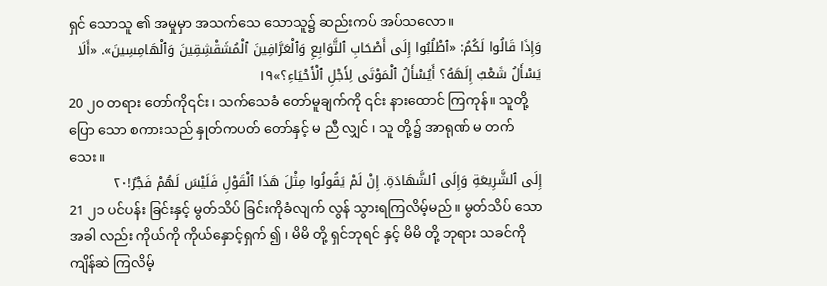ရှင် သောသူ ၏ အမှုမှာ အသက်သေ သောသူ၌ ဆည်းကပ် အပ်သလော။
وَإِذَا قَالُوا لَكُمُ: «ٱطْلُبُوا إِلَى أَصْحَابِ ٱلتَّوَابِعِ وَٱلْعَرَّافِينَ ٱلْمُشَقْشِقِينَ وَٱلْهَامِسِينَ». «أَلَا يَسْأَلُ شَعْبٌ إِلَهَهُ؟ أَيُسْأَلُ ٱلْمَوْتَى لِأَجْلِ ٱلْأَحْيَاءِ؟»١٩
20 ၂၀ တရား တော်ကို၎င်း၊ သက်သေခံ တော်မူချက်ကို ၎င်း နားထောင် ကြကုန်။ သူတို့ ပြော သော စကားသည် နှုတ်ကပတ် တော်နှင့် မ ညီ လျှင် ၊ သူ တို့၌ အာရုဏ် မ တက် သေး။
إِلَى ٱلشَّرِيعَةِ وَإِلَى ٱلشَّهَادَةِ. إِنْ لَمْ يَقُولُوا مِثْلَ هَذَا ٱلْقَوْلِ فَلَيْسَ لَهُمْ فَجْرٌ!٢٠
21 ၂၁ ပင်ပန်း ခြင်းနှင့် မွတ်သိပ် ခြင်းကိုခံလျက် လွန် သွားရကြလိမ့်မည်။ မွတ်သိပ် သောအခါ လည်း ကိုယ်ကို ကိုယ်နှောင့်ရှက် ၍ ၊ မိမိ တို့ ရှင်ဘုရင် နှင့် မိမိ တို့ ဘုရား သခင်ကို ကျိန်ဆဲ ကြလိမ့်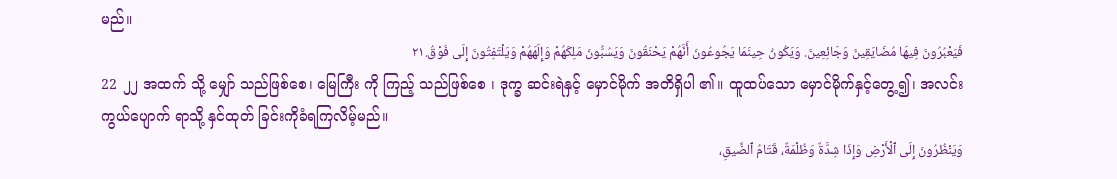မည်။
فَيَعْبُرُونَ فِيهَا مُضَايَقِينَ وَجَائِعِينَ. وَيَكُونُ حِينَمَا يَجُوعُونَ أَنَّهُمْ يَحْنَقُونَ وَيَسُبُّونَ مَلِكَهُمْ وَإِلَهَهُمْ وَيَلْتَفِتُونَ إِلَى فَوْقُ.٢١
22 ၂၂ အထက် သို့ မျှော် သည်ဖြစ်စေ၊ မြေကြီး ကို ကြည့် သည်ဖြစ်စေ ၊ ဒုက္ခ ဆင်းရဲနှင့် မှောင်မိုက် အတိရှိပါ ၏။ ထူထပ်သော မှောင်မိုက်နှင့်တွေ့၍၊ အလင်း ကွယ်ပျောက် ရာသို့ နှင်ထုတ် ခြင်းကိုခံရကြလိမ့်မည်။
وَيَنْظُرُونَ إِلَى ٱلْأَرْضِ وَإِذَا شِدَّةٌ وَظُلْمَةٌ، قَتَامُ ٱلضِّيقِ،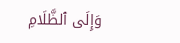وَإِلَى ٱلظَّلَامِ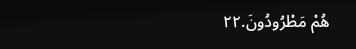هُمْ مَطْرُودُونَ.٢٢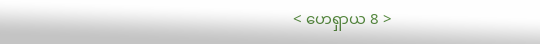< ဟေရှာယ 8 >